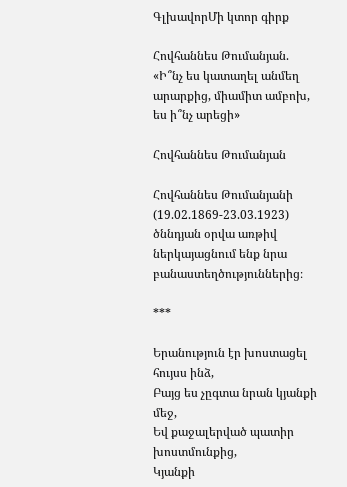ԳլխավորՄի կտոր գիրք

Հովհաննես Թումանյան. «Ի՞նչ ես կատաղել անմեղ արարքից, միամիտ ամբոխ, ես ի՞նչ արեցի»

Հովհաննես Թումանյան

Հովհաննես Թումանյանի (19.02.1869-23.03.1923) ծննդյան օրվա առթիվ ներկայացնում ենք նրա բանաստեղծություններից։

***

Երանություն էր խոստացել հույսս ինձ,
Բայց ես չըգտա նրան կյանքի մեջ,
Եվ քաջալերված պատիր խոստմունքից,
Կյանքի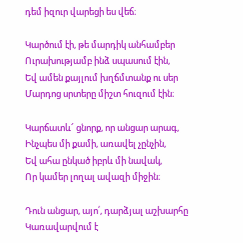դեմ իզուր վարեցի ես վեճ։

Կարծում էի, թե մարդիկ անհամբեր
Ուրախությամբ ինձ սպասում էին,
Եվ ամեն քայլում խղճմտանք ու սեր
Մարդոց սրտերը միշտ հուզում էին։

Կարճատև՜ ցնորք, որ անցար արագ,
Ինչպես մի քամի, առավել չընչին,
Եվ ահա ընկած իբրև մի նավակ,
Որ կամեր լողալ ավազի միջին։

Դուն անցար, այո՛, դարձյալ աշխարհը
Կառավարվում է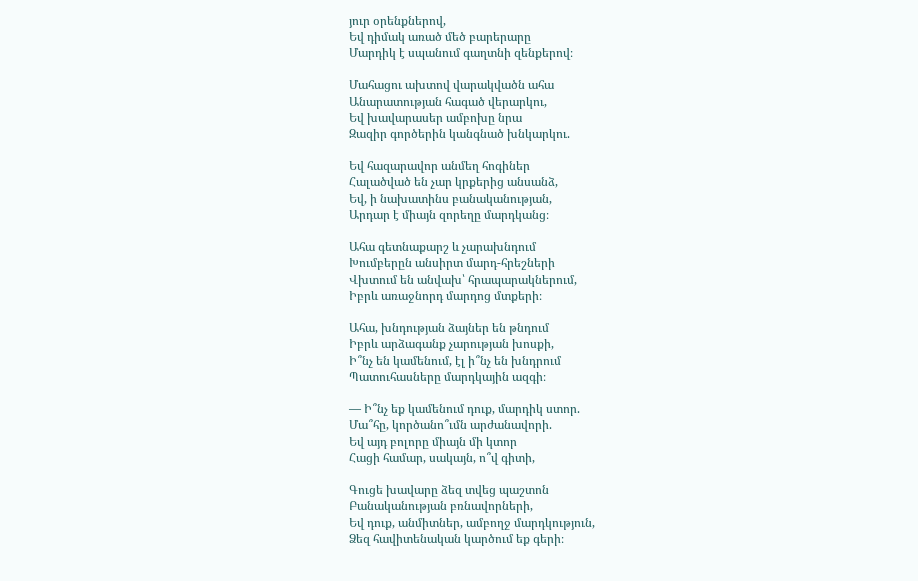յուր օրենքներով,
Եվ դիմակ առած մեծ բարերարը
Մարդիկ է սպանում գաղտնի զենքերով։

Մահացու ախտով վարակվածն ահա
Անարատության հագած վերարկու,
Եվ խավարասեր ամբոխը նրա
Զազիր գործերին կանգնած խնկարկու.

Եվ հազարավոր անմեղ հոգիներ
Հալածված են չար կրքերից անսանձ,
Եվ, ի նախատինս բանականության,
Արդար է միայն զորեղը մարդկանց։

Ահա գետնաքարշ և չարախնդում
Խումբերըն անսիրտ մարդ-հրեշների
Վխտում են անվախ՝ հրապարակներում,
Իբրև առաջնորդ մարդոց մտքերի։

Ահա, խնդության ձայներ են թնդում
Իբրև արձագանք չարության խոսքի,
Ի՞նչ են կամենում, էլ ի՞նչ են խնդրում
Պատուհասները մարդկային ազգի։

— Ի՞նչ եք կամենում դուք, մարդիկ ստոր.
Մա՞հը, կործանո՞ւմն արժանավորի.
Եվ այդ բոլորը միայն մի կտոր
Հացի համար, սակայն, ո՞վ գիտի,

Գուցե խավարը ձեզ տվեց պաշտոն
Բանականության բռնավորների,
Եվ դուք, անմիտներ, ամբողջ մարդկություն,
Ձեզ հավիտենական կարծում եք գերի։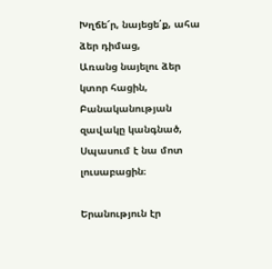Խղճե՜ր, նայեցե՛ք, ահա ձեր դիմաց,
Առանց նայելու ձեր կտոր հացին,
Բանականության զավակը կանգնած,
Սպասում է նա մոտ լուսաբացին։

Երանություն էր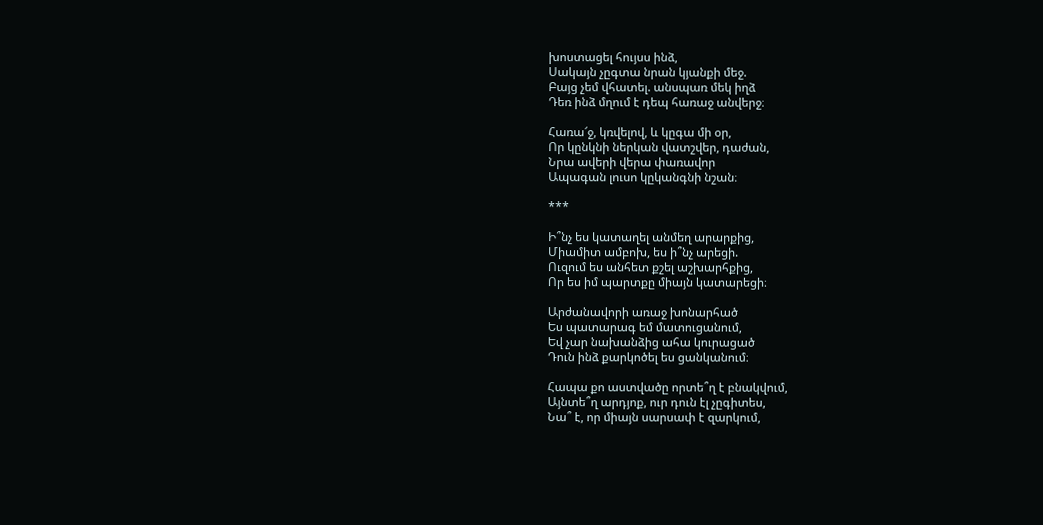խոստացել հույսս ինձ,
Սակայն չըգտա նրան կյանքի մեջ.
Բայց չեմ վհատել. անսպառ մեկ իղձ
Դեռ ինձ մղում է դեպ հառաջ անվերջ։

Հառա՜ջ, կռվելով, և կըգա մի օր,
Որ կընկնի ներկան վատշվեր, դաժան,
Նրա ավերի վերա փառավոր
Ապագան լուսո կըկանգնի նշան։

***

Ի՞նչ ես կատաղել անմեղ արարքից,
Միամիտ ամբոխ, ես ի՞նչ արեցի.
Ուզում ես անհետ քշել աշխարհքից,
Որ ես իմ պարտքը միայն կատարեցի։

Արժանավորի առաջ խոնարհած
Ես պատարագ եմ մատուցանում,
Եվ չար նախանձից ահա կուրացած
Դուն ինձ քարկոծել ես ցանկանում։

Հապա քո աստվածը որտե՞ղ է բնակվում,
Այնտե՞ղ արդյոք, ուր դուն էլ չըգիտես,
Նա՞ է, որ միայն սարսափ է զարկում,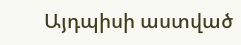Այդպիսի աստված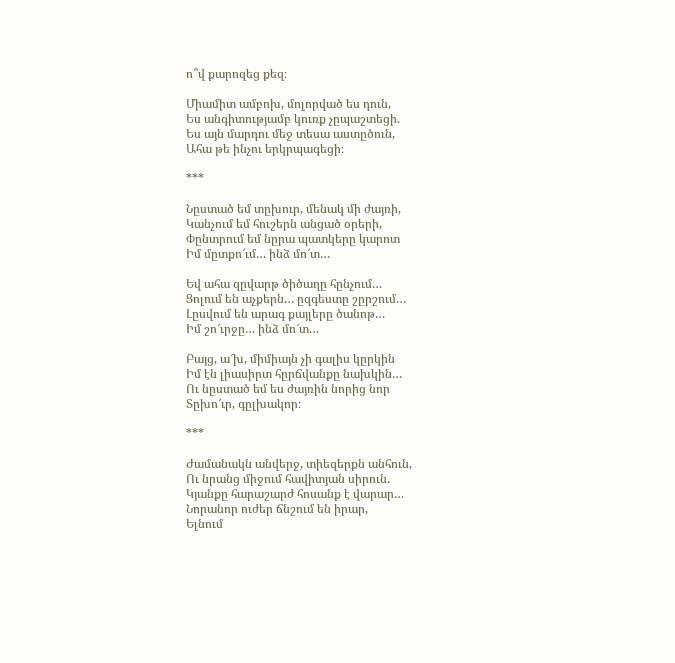ո՞վ քարոզեց քեզ։

Միամիտ ամբոխ, մոլորված ես դուն,
Ես անգիտությամբ կուռք չըպաշտեցի.
Ես այն մարդու մեջ տեսա աստըծուն,
Ահա թե ինչու երկրպագեցի։

***

Նըստած եմ տըխուր, մենակ մի ժայռի,
Կանչում եմ հուշերն անցած օրերի,
Փընտրում եմ նըրա պատկերը կարոտ
Իմ մըտքո՜ւմ… ինձ մո՜տ…

Եվ ահա զըվարթ ծիծաղը հընչում…
Ցոլում են աչքերն… ըզգեստը շըրշում…
Լըսվում են արագ քայլերը ծանոթ…
Իմ շո՜ւրջը… ինձ մո՜տ…

Բայց, ա՜խ, միմիայն չի գալիս կըրկին
Իմ էն լիասիրտ հըրճվանքը նախկին…
Ու նըստած եմ ես ժայռին նորից նոր
Տըխո՜ւր, գըլխակոր։

***

Ժամանակն անվերջ, տիեզերքն անհուն,
Ու նրանց միջում հավիտյան սիրուն.
Կյանքը հարաշարժ հոսանք է վարար…
Նորանոր ուժեր ճնշում են իրար,
Ելնում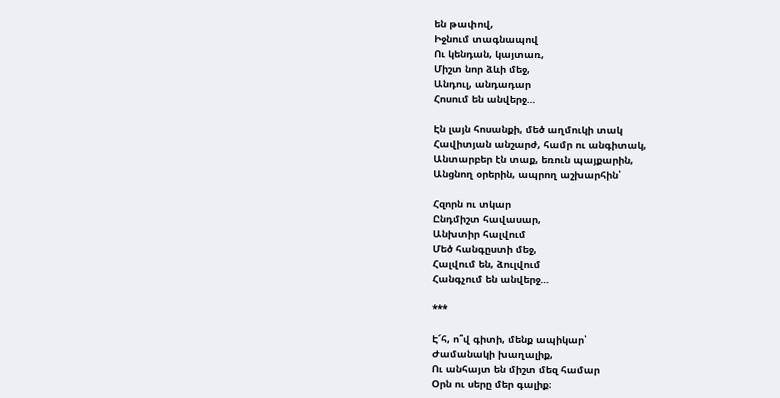են թափով,
Իջնում տագնապով
Ու կենդան, կայտառ,
Միշտ նոր ձևի մեջ,
Անդուլ, անդադար
Հոսում են անվերջ…

Էն լայն հոսանքի, մեծ աղմուկի տակ
Հավիտյան անշարժ, համր ու անգիտակ,
Անտարբեր էն տաք, եռուն պայքարին,
Անցնող օրերին, ապրող աշխարհին՝

Հզորն ու տկար
Ընդմիշտ հավասար,
Անխտիր հալվում
Մեծ հանգըստի մեջ,
Հալվում են, ձուլվում
Հանգչում են անվերջ…

***

Է՜հ, ո՞վ գիտի, մենք ապիկար՝
Ժամանակի խաղալիք,
Ու անհայտ են միշտ մեզ համար
Օրն ու սերը մեր գալիք։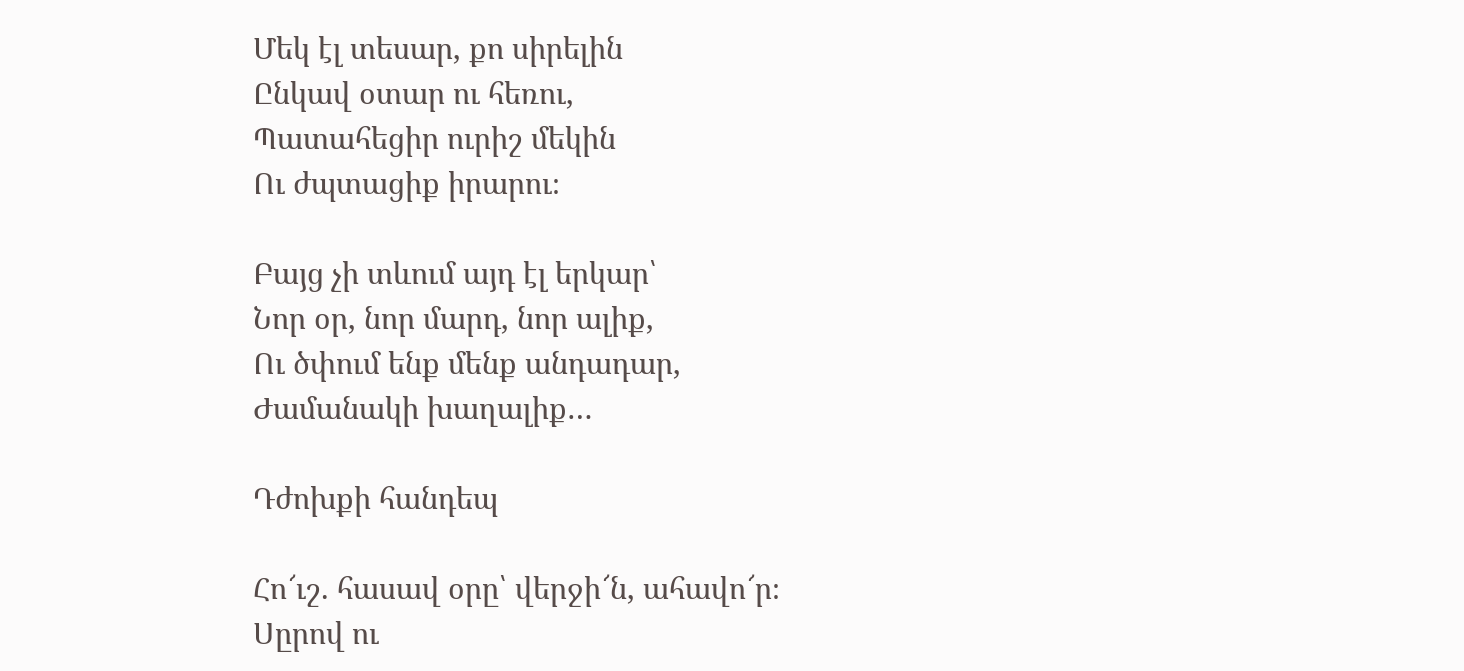Մեկ էլ տեսար, քո սիրելին
Ընկավ օտար ու հեռու,
Պատահեցիր ուրիշ մեկին
Ու ժպտացիք իրարու։

Բայց չի տևում այդ էլ երկար՝
Նոր օր, նոր մարդ, նոր ալիք,
Ու ծփում ենք մենք անդադար,
Ժամանակի խաղալիք…

Դժոխքի հանդեպ

Հո՜ւշ. հասավ օրը՝ վերջի՜ն, ահավո՜ր։
Սըրով ու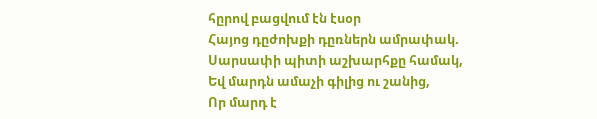հըրով բացվում էն էսօր
Հայոց դըժոխքի դըռներն ամրափակ.
Սարսափի պիտի աշխարհքը համակ,
Եվ մարդն ամաչի գիլից ու շանից,
Որ մարդ է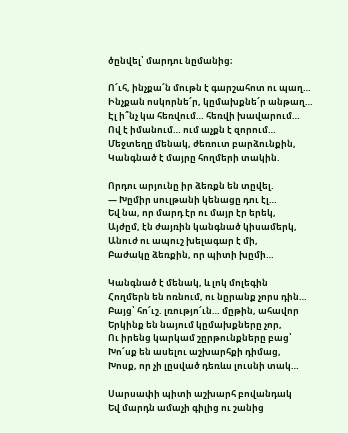ծընվել՝ մարդու նըմանից։

Ո՜ւհ, ինչքա՜ն մութն է գարշահոտ ու պաղ…
Ինչքան ոսկորնե՜ր, կըմախքնե՜ր անթաղ…
Էլ ի՞նչ կա հեռվում… հեռվի խավարում…
Ով է իմանում… ում աչքն է զորում…
Մեջտեղը մենակ, ժեռուտ բարձունքին,
Կանգնած է մայրը հողմերի տակին.

Որդու արյունը իր ձեռքն են տըվել.
— Խըմիր սուլթանի կենացը դու էլ…
Եվ նա, որ մարդ էր ու մայր էր երեկ,
Այժըմ, էն ժայռին կանգնած կիսամերկ,
Անուժ ու ապուշ խելագար է մի,
Բաժակը ձեռքին, որ պիտի խըմի…

Կանգնած է մենակ, և լոկ մոլեգին
Հողմերն են ոռնում, ու նըրանք չորս դին…
Բայց՝ հո՜ւշ. լռությո՜ւն… մըթին, ահավոր
Երկինք են նայում կըմախքները չոր,
Ու իրենց կարկամ շըրթունքները բաց՝
Խո՜սք են ասելու աշխարհքի դիմաց,
Խոսք, որ չի լըսված դեռևս լուսնի տակ…

Սարսափի պիտի աշխարհ բովանդակ
Եվ մարդն ամաչի գիլից ու շանից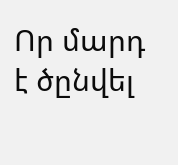Որ մարդ է ծընվել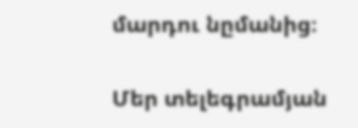մարդու նըմանից։

Մեր տելեգրամյան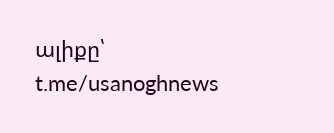ալիքը՝ t.me/usanoghnews